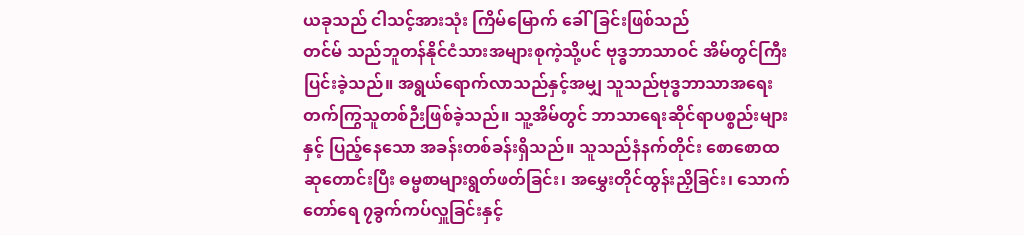ယခုသည် ငါသင့်အားသုံး ကြိမ်မြောက် ခေါ်ခြင်းဖြစ်သည်
တင်မ် သည်ဘူတန်နိုင်ငံသားအများစုကဲ့သို့ပင် ဗုဒ္ဓဘာသာဝင် အိမ်တွင်ကြီးပြင်းခဲ့သည်။ အရွယ်ရောက်လာသည်နှင့်အမျှ သူသည်ဗုဒ္ဓဘာသာအရေး တက်ကြွသူတစ်ဉီးဖြစ်ခဲ့သည်။ သူ့အိမ်တွင် ဘာသာရေးဆိုင်ရာပစ္စည်းများနှင့် ပြည့်နေသော အခန်းတစ်ခန်းရှိသည်။ သူသည်နံနက်တိုင်း စောစောထ ဆုတောင်းပြီး ဓမ္မစာများရွတ်ဖတ်ခြင်း၊ အမွှေးတိုင်ထွန်းညှိခြင်း၊ သောက်တော်ရေ ၇ခွက်ကပ်လှူခြင်းနှင့်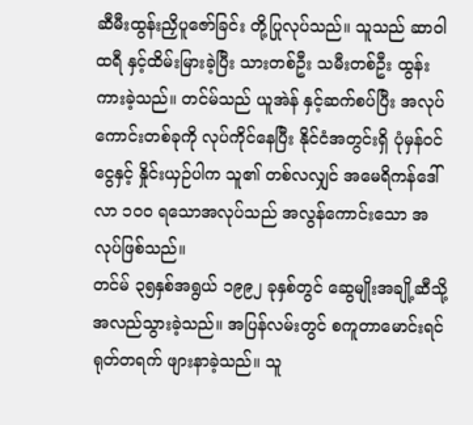ဆီမီးထွန်းညှိပူဇော်ခြင်း တို့ပြုလုပ်သည်။ သူသည် ဆာဝါထရီ နှင့်ထိမ်းမြားခဲ့ပြီး သားတစ်ဦး သမီးတစ်ဦး ထွန်းကားခဲ့သည်။ တင်မ်သည် ယူအဲန် နှင့်ဆက်စပ်ပြီး အလုပ်ကောင်းတစ်ခုကို လုပ်ကိုင်နေပြီး နိုင်ငံအတွင်းရှိ ပုံမှန်ဝင်ငွေနှင့် နှိုင်းယှဉ်ပါက သူ၏ တစ်လလျှင် အမေရိကန်ဒေါ်လာ ၁၀၀ ရသောအလုပ်သည် အလွန်ကောင်းသော အလုပ်ဖြစ်သည်။
တင်မ် ၃၅နှစ်အရွယ် ၁၉၉၂ ခုနှစ်တွင် ဆွေမျိုးအချို့ဆီသို့ အလည်သွားခဲ့သည်။ အပြန်လမ်းတွင် စကူတာမောင်းရင် ရုတ်တရက် ဖျားနာခဲ့သည်။ သူ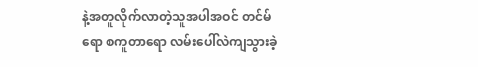နဲ့အတူလိုက်လာတဲ့သူအပါအဝင် တင်မ်ရော စကူတာရော လမ်းပေါ်လဲကျသွားခဲ့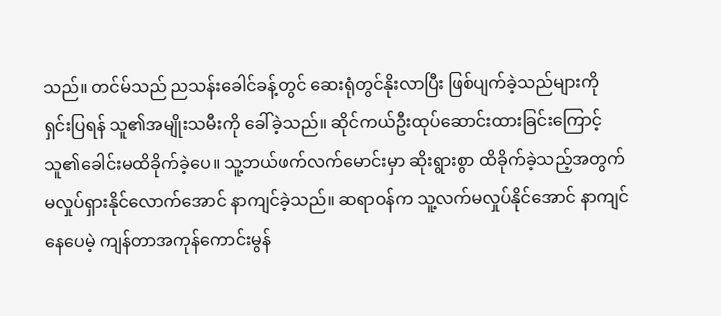သည်။ တင်မ်သည် ညသန်းခေါင်ခန့်တွင် ဆေးရုံတွင်နိုးလာပြီး ဖြစ်ပျက်ခဲ့သည်များကို ရှင်းပြရန် သူ၏အမျိုးသမီးကို ခေါ်ခဲ့သည်။ ဆိုင်ကယ်ဦးထုပ်ဆောင်းထားခြင်းကြောင့် သူ၏ခေါင်းမထိခိုက်ခဲ့ပေ။ သူ့ဘယ်ဖက်လက်မောင်းမှာ ဆိုးရွားစွာ ထိခိုက်ခဲ့သည့်အတွက် မလှုပ်ရှားနိုင်လောက်အောင် နာကျင်ခဲ့သည်။ ဆရာဝန်က သူ့လက်မလှုပ်နိုင်အောင် နာကျင်နေပေမဲ့ ကျန်တာအကုန်ကောင်းမွန်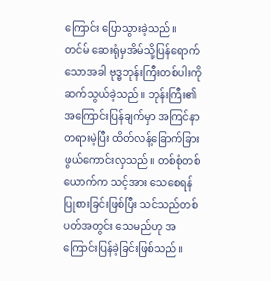ကြောင်း ပြောသွားခဲ့သည်။
တင်မ် ဆေးရုံမှအိမ်သို့ပြန်ရောက်သောအခါ ဗုဒ္ဓဘုန်းကြီးတစ်ပါးကို ဆက်သွယ်ခဲ့သည်။ ဘုန်းကြီး၏ အကြောင်းပြန်ချက်မှာ အကြင်နာတရားမဲ့ပြီး ထိတ်လန့်ခြောက်ခြားဖွယ်ကောင်းလှသည်။ တစ်စုံတစ်ယောက်က သင့်အား သေစေရန် ပြုစားခြင်းဖြစ်ပြီး သင်သည်တစ်ပတ်အတွင်း သေမည်ဟု အကြောင်းပြန်ခဲ့ခြင်းဖြစ်သည်။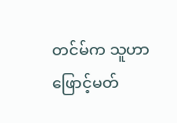တင်မ်က သူဟာ ဖြောင့်မတ်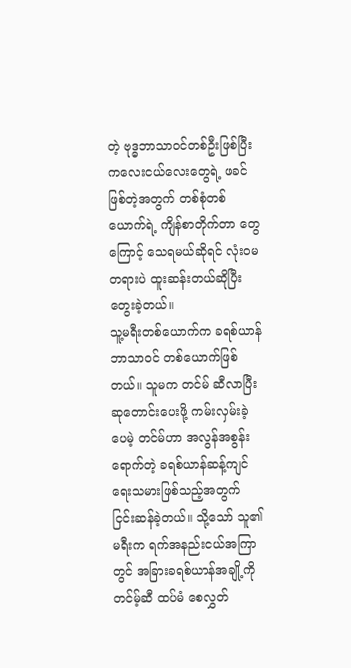တဲ့ ဗုဒ္ဓဘာသာဝင်တစ်ဦးဖြစ်ပြီး ကလေးငယ်လေးတွေရဲ့ ဖခင်ဖြစ်တဲ့အတွက် တစ်စုံတစ်ယောက်ရဲ့ ကျိန်စာတိုက်တာ တွေကြောင့် သေရမယ်ဆိုရင် လုံးဝမတရားပဲ ထူးဆန်းတယ်ဆိုပြီးတွေးခဲ့တယ်။
သူ့မရီးတစ်ယောက်က ခရစ်ယာန်ဘာသာဝင် တစ်ယောက်ဖြစ်တယ်။ သူမက တင်မ် ဆီလာပြီး ဆုတောင်းပေးဖို့ ကမ်းလှမ်းခဲ့ပေမဲ့ တင်မ်ဟာ အလွန်အစွန်းရောက်တဲ့ ခရစ်ယာန်ဆန့်ကျင်ရေးသမားဖြစ်သည့်အတွက် ငြင်းဆန်ခဲ့တယ်။ သို့သော် သူ၏မရီးက ရက်အနည်းငယ်အကြာတွင် အခြားခရစ်ယာန်အချို့ကို တင်မ့်ဆီ ထပ်မံ စေလွှတ်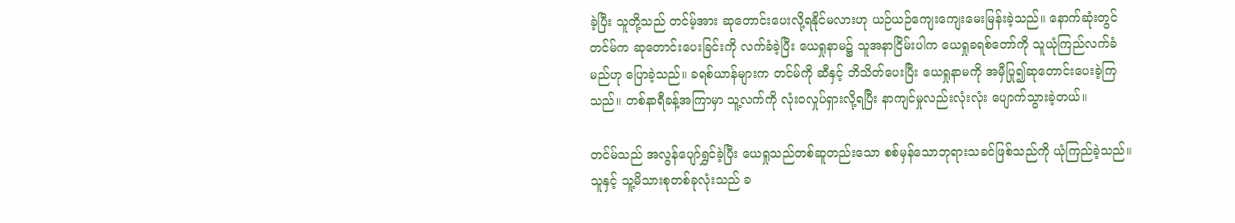ခဲ့ပြီး သူတို့သည် တင်မ့်အား ဆုတောင်းပေးလို့ရနိုင်မလားဟု ယဉ်ယဉ်ကျေးကျေးမေးမြန်းခဲ့သည်။ နောက်ဆုံးတွင် တင်မ်က ဆုတောင်းပေးခြင်းကို လက်ခံခဲ့ပြီး ယေရှုနာမ၌ သူအနာငြိမ်းပါက ယေရှုခရစ်တော်ကို သူယုံကြည်လက်ခံမည်ဟု ပြောခဲ့သည်။ ခရစ်ယာန်များက တင်မ်ကို ဆီနှင့် ဘိသိတ်ပေးပြီး ယေရှုနာမကို အမှီပြု၍ဆုတောင်းပေးခဲ့ကြသည်။ တစ်နာရီခန့်အကြာမှာ သူ့လက်ကို လုံးဝလှုပ်ရှားလို့ရပြီး နာကျင်မှုလည်းလုံးလုံး ပျောက်သွားခဲ့တယ်။

တင်မ်သည် အလွန်ပျော်ရွှင်ခဲ့ပြီး ယေရှုသည်တစ်ဆူတည်းသော စစ်မှန်သောဘုရားသခင်ဖြစ်သည်ကို ယုံကြည်ခဲ့သည်။ သူနှင့် သူ့မိသားစုတစ်ခုလုံးသည် ခ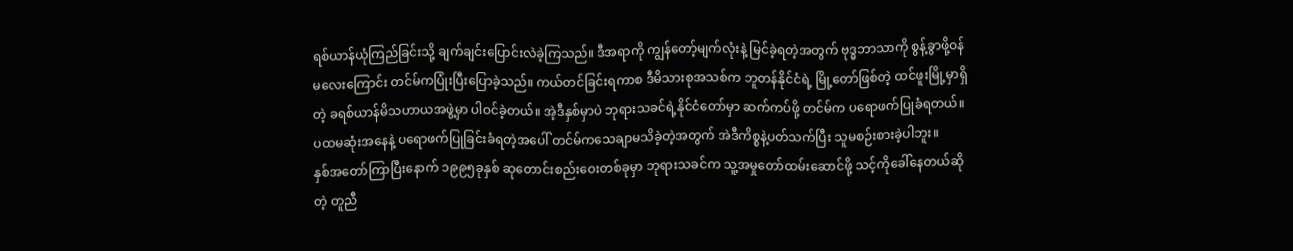ရစ်ယာန်ယုံကြည်ခြင်းသို့ ချက်ချင်းပြောင်းလဲခဲ့ကြသည်။ ဒီအရာကို ကျွန်တော့်မျက်လုံးနဲ့ မြင်ခဲ့ရတဲ့အတွက် ဗုဒ္ဓဘာသာကို စွန့်ခွာဖို့ဝန်မလေးကြောင်း တင်မ်ကပြုံးပြီးပြောခဲ့သည်။ ကယ်တင်ခြင်းရကာစ ဒီမိသားစုအသစ်က ဘူတန်နိုင်ငံရဲ့ မြို့တော်ဖြစ်တဲ့ ထင်ဖူးမြို့မှာရှိတဲ့ ခရစ်ယာန်မိသဟာယအဖွဲ့မှာ ပါဝင်ခဲ့တယ်။ အဲ့ဒီနှစ်မှာပဲ ဘုရားသခင်ရဲ့နိုင်ငံတော်မှာ ဆက်ကပ်ဖို့ တင်မ်က ပရောဖက်ပြုခံရတယ်။ ပထမဆုံးအနေနဲ့ ပရောဖက်ပြုခြင်းခံရတဲ့အပေါ် တင်မ်ကသေချာမသိခဲ့တဲ့အတွက် အဲဒီကိစ္စနဲ့ပတ်သက်ပြီး သူမစဉ်းစားခဲ့ပါဘူး။
နှစ်အတော်ကြာပြီးနောက် ၁၉၉၅ခုနှစ် ဆုတောင်းစည်းဝေးတစ်ခုမှာ ဘုရားသခင်က သူ့အမှုတော်ထမ်းဆောင်ဖို့ သင့်ကိုခေါ်နေတယ်ဆိုတဲ့ တူညီ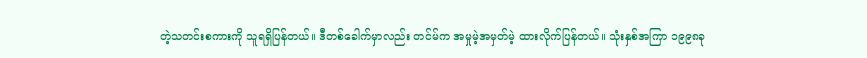တဲ့သတင်းစကားကို သူရရှိပြန်တယ်။ ဒီတစ်ခေါက်မှာလည်း တင်မ်က အမှုမဲ့အမှတ်မဲ့ ထားလိုက်ပြန်တယ်။ သုံးနှစ်အကြာ ၁၉၉၈ခု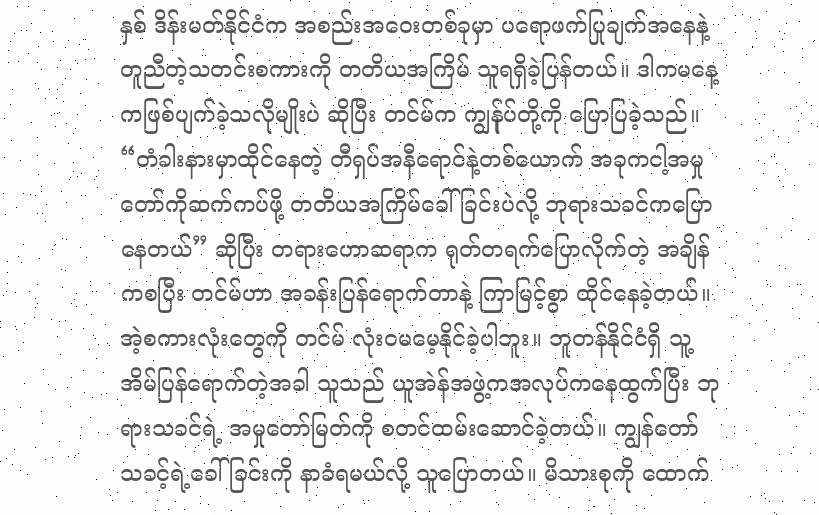နှစ် ဒိန်းမတ်နိုင်ငံက အစည်းအဝေးတစ်ခုမှာ ပရောဖက်ပြုချက်အနေနဲ့ တူညီတဲ့သတင်းစကားကို တတိယအကြိမ် သူရရှိခဲ့ပြန်တယ်။ ဒါကမနေ့ကဖြစ်ပျက်ခဲ့သလိုမျိုးပဲ ဆိုပြီး တင်မ်က ကျွန်ုပ်တို့ကို ပြောပြခဲ့သည်။ “တံခါးနားမှာထိုင်နေတဲ့ တီရှပ်အနီရောင်နဲ့တစ်ယောက် အခုကငါ့အမှုတော်ကိုဆက်ကပ်ဖို့ တတိယအကြိမ်ခေါ်ခြင်းပဲလို့ ဘုရားသခင်ကပြောနေတယ်” ဆိုပြီး တရားဟောဆရာက ရုတ်တရက်ပြောလိုက်တဲ့ အချိန်ကစပြီး တင်မ်ဟာ အခန်းပြန်ရောက်တာနဲ့ ကြာမြင့်စွာ ထိုင်နေခဲ့တယ်။ အဲ့စကားလုံးတွေကို တင်မ် လုံးဝမမေ့နိုင်ခဲ့ပါဘူး။ ဘူတန်နိုင်ငံရှိ သူ့အိမ်ပြန်ရောက်တဲ့အခါ သူသည် ယူအဲန်အဖွဲ့ကအလုပ်ကနေထွက်ပြီး ဘုရားသခင်ရဲ့ အမှုတော်မြတ်ကို စတင်ထမ်းဆောင်ခဲ့တယ်။ ကျွန်တော် သခင့်ရဲ့ခေါ်ခြင်းကို နာခံရမယ်လို့ သူပြောတယ်။ မိသားစုကို ထောက်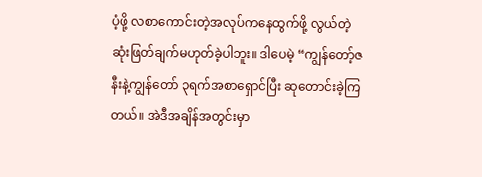ပံ့ဖို့ လစာကောင်းတဲ့အလုပ်ကနေထွက်ဖို့ လွယ်တဲ့ဆုံးဖြတ်ချက်မဟုတ်ခဲ့ပါဘူး။ ဒါပေမဲ့ “ကျွန်တော့်ဇနီးနဲ့ကျွန်တော် ၃ရက်အစာရှောင်ပြီး ဆုတောင်းခဲ့ကြတယ်။ အဲဒီအချိန်အတွင်းမှာ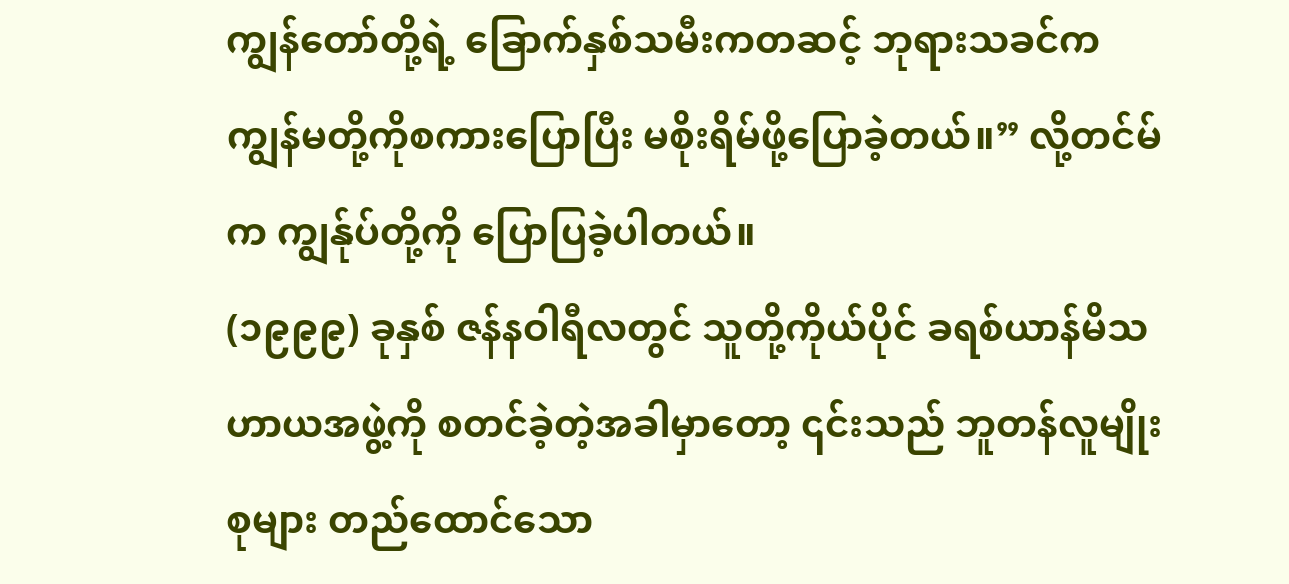ကျွန်တော်တို့ရဲ့ ခြောက်နှစ်သမီးကတဆင့် ဘုရားသခင်ကကျွန်မတို့ကိုစကားပြောပြီး မစိုးရိမ်ဖို့ပြောခဲ့တယ်။” လို့တင်မ်က ကျွန်ုပ်တို့ကို ပြောပြခဲ့ပါတယ်။
(၁၉၉၉) ခုနှစ် ဇန်နဝါရီလတွင် သူတို့ကိုယ်ပိုင် ခရစ်ယာန်မိသဟာယအဖွဲ့ကို စတင်ခဲ့တဲ့အခါမှာတော့ ၎င်းသည် ဘူတန်လူမျိုးစုများ တည်ထောင်သော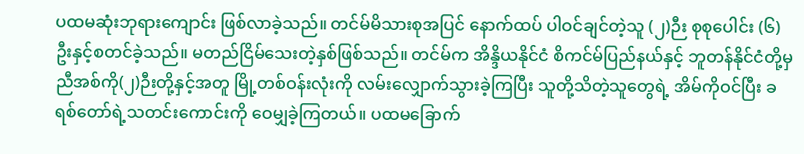ပထမဆုံးဘုရားကျောင်း ဖြစ်လာခဲ့သည်။ တင်မ်မိသားစုအပြင် နောက်ထပ် ပါဝင်ချင်တဲ့သူ (၂)ဉီး စုစုပေါင်း (၆)ဦးနှင့်စတင်ခဲ့သည်။ မတည်ငြိမ်သေးတဲ့နှစ်ဖြစ်သည်။ တင်မ်က အိန္ဒိယနိုင်ငံ စိကင်မ်ပြည်နယ်နှင့် ဘူတန်နိုင်ငံတို့မှ ညီအစ်ကို(၂)ဉီးတို့နှင့်အတူ မြို့တစ်ဝန်းလုံးကို လမ်းလျှောက်သွားခဲ့ကြပြီး သူတို့သိတဲ့သူတွေရဲ့ အိမ်ကိုဝင်ပြီး ခရစ်တော်ရဲ့သတင်းကောင်းကို ဝေမျှခဲ့ကြတယ်။ ပထမခြောက်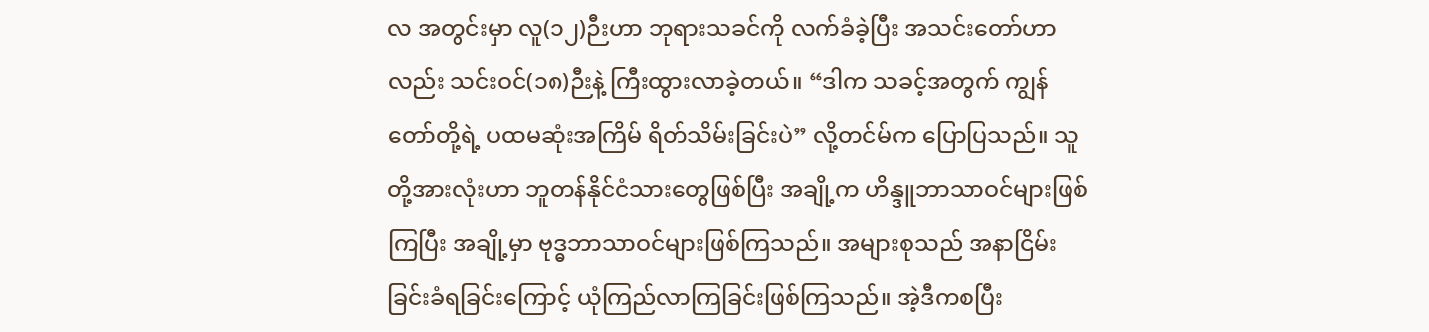လ အတွင်းမှာ လူ(၁၂)ဉီးဟာ ဘုရားသခင်ကို လက်ခံခဲ့ပြီး အသင်းတော်ဟာလည်း သင်းဝင်(၁၈)ဉီးနဲ့ ကြီးထွားလာခဲ့တယ်။ “ဒါက သခင့်အတွက် ကျွန်တော်တို့ရဲ့ ပထမဆုံးအကြိမ် ရိတ်သိမ်းခြင်းပဲ” လို့တင်မ်က ပြောပြသည်။ သူတို့အားလုံးဟာ ဘူတန်နိုင်ငံသားတွေဖြစ်ပြီး အချို့က ဟိန္ဒူဘာသာဝင်များဖြစ်ကြပြီး အချို့မှာ ဗုဒ္ဓဘာသာဝင်များဖြစ်ကြသည်။ အများစုသည် အနာငြိမ်းခြင်းခံရခြင်းကြောင့် ယုံကြည်လာကြခြင်းဖြစ်ကြသည်။ အဲ့ဒီကစပြီး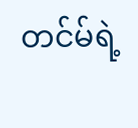တင်မ်ရဲ့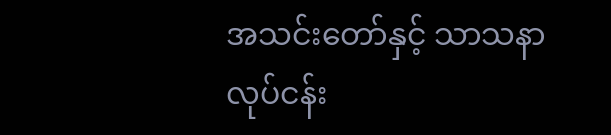အသင်းတော်နှင့် သာသနာလုပ်ငန်း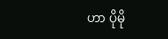ဟာ ပိုမို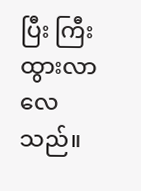ပြီး ကြီးထွားလာလေသည်။